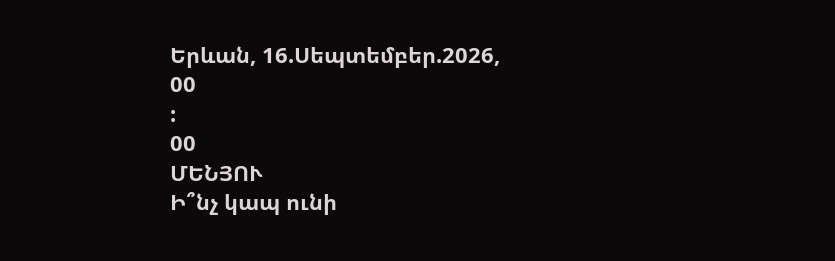Երևան, 16.Սեպտեմբեր.2026,
00
:
00
ՄԵՆՅՈՒ
Ի՞նչ կապ ունի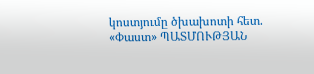կոստյումը ծխախոտի հետ. «Փաստ» ՊԱՏՄՈՒԹՅԱՆ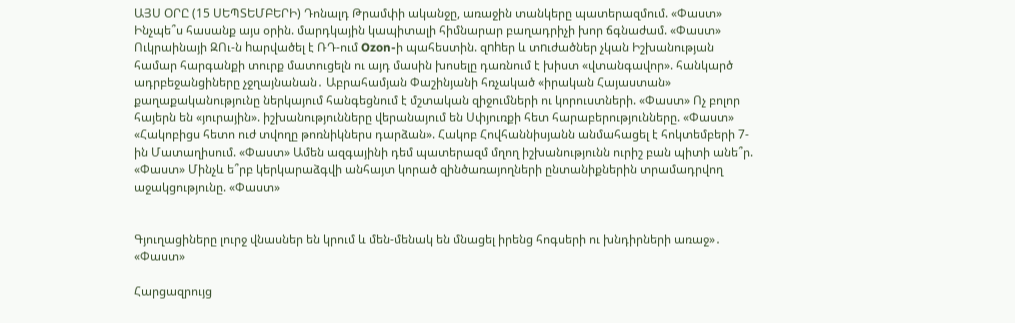ԱՅՍ ՕՐԸ (15 ՍԵՊՏԵՄԲԵՐԻ) Դոնալդ Թրամփի ականջը, առաջին տանկերը պատերազմում. «Փաստ» Ինչպե՞ս հասանք այս օրին. մարդկային կապիտալի հիմնարար բաղադրիչի խոր ճգնաժամ. «Փաստ» Ուկրաինայի ԶՈւ-ն hարվածել է ՌԴ-ում Ozon-ի պահեստին. զnhեր և տnւժածներ չկան Իշխանության համար հարգանքի տուրք մատուցելն ու այդ մասին խոսելը դառնում է խիստ «վտանգավոր». հանկարծ ադրբեջանցիները չջղայնանան․ Աբրահամյան Փաշինյանի հռչակած «իրական Հայաստան» քաղաքականությունը ներկայում հանգեցնում է մշտական զիջումների ու կորուստների. «Փաստ» Ոչ բոլոր հայերն են «յուրային». իշխանությունները վերանայում են Սփյուռքի հետ հարաբերությունները. «Փաստ» «Հակոբիցս հետո ուժ տվողը թոռնիկներս դարձան». Հակոբ Հովհաննիսյանն անմահացել է հոկտեմբերի 7-ին Մատաղիսում. «Փաստ» Ամեն ազգայինի դեմ պատերազմ մղող իշխանությունն ուրիշ բան պիտի անե՞ր. «Փաստ» Մինչև ե՞րբ կերկարաձգվի անհայտ կորած զինծառայողների ընտանիքներին տրամադրվող աջակցությունը. «Փաստ»


Գյուղացիները լուրջ վնասներ են կրում և մեն-մենակ են մնացել իրենց հոգսերի ու խնդիրների առաջ»․ «Փաստ»

Հարցազրույց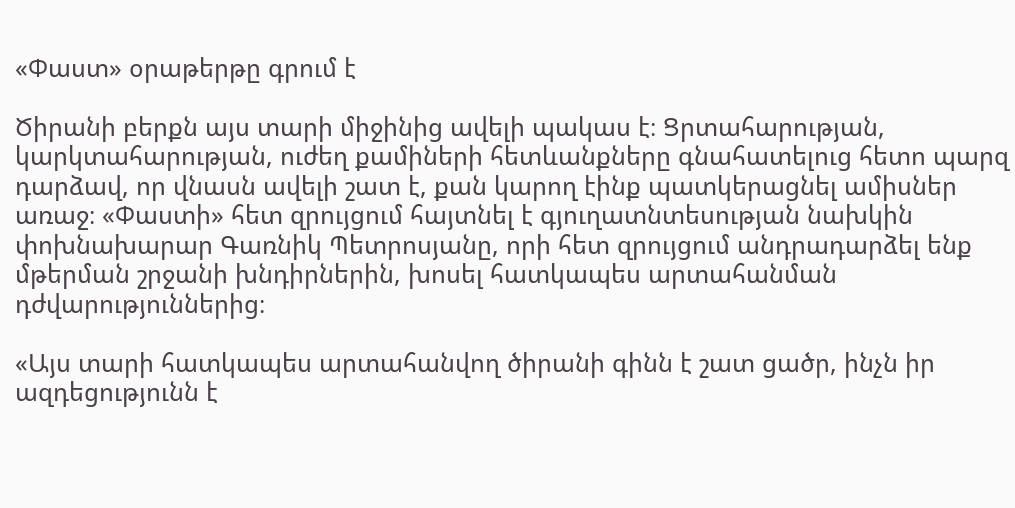«Փաստ» օրաթերթը գրում է

Ծիրանի բերքն այս տարի միջինից ավելի պակաս է։ Ցրտահարության, կարկտահարության, ուժեղ քամիների հետևանքները գնահատելուց հետո պարզ դարձավ, որ վնասն ավելի շատ է, քան կարող էինք պատկերացնել ամիսներ առաջ։ «Փաստի» հետ զրույցում հայտնել է գյուղատնտեսության նախկին փոխնախարար Գառնիկ Պետրոսյանը, որի հետ զրույցում անդրադարձել ենք մթերման շրջանի խնդիրներին, խոսել հատկապես արտահանման դժվարություններից։

«Այս տարի հատկապես արտահանվող ծիրանի գինն է շատ ցածր, ինչն իր ազդեցությունն է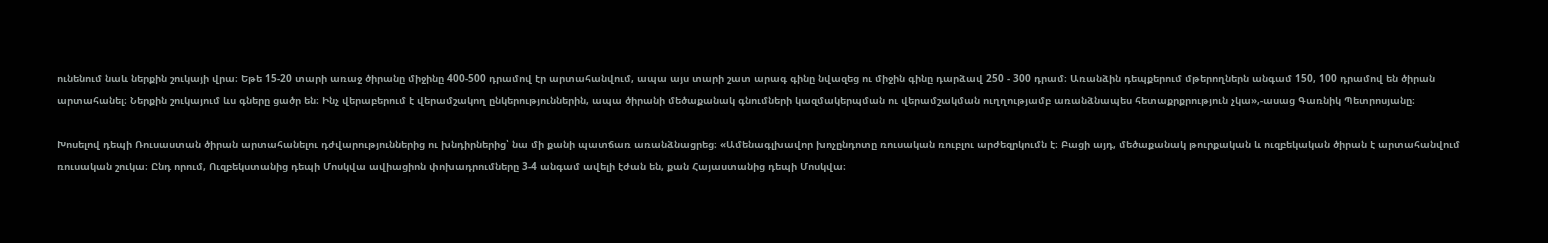ունենում նաև ներքին շուկայի վրա։ Եթե 15-20 տարի առաջ ծիրանը միջինը 400-500 դրամով էր արտահանվում, ապա այս տարի շատ արագ գինը նվազեց ու միջին գինը դարձավ 250 - 300 դրամ։ Առանձին դեպքերում մթերողներն անգամ 150, 100 դրամով են ծիրան արտահանել։ Ներքին շուկայում ևս գները ցածր են։ Ինչ վերաբերում է վերամշակող ընկերություններին, ապա ծիրանի մեծաքանակ գնումների կազմակերպման ու վերամշակման ուղղությամբ առանձնապես հետաքրքրություն չկա»,-ասաց Գառնիկ Պետրոսյանը։

Խոսելով դեպի Ռուսաստան ծիրան արտահանելու դժվարություններից ու խնդիրներից՝ նա մի քանի պատճառ առանձնացրեց։ «Ամենագլխավոր խոչընդոտը ռուսական ռուբլու արժեզրկումն է։ Բացի այդ, մեծաքանակ թուրքական և ուզբեկական ծիրան է արտահանվում ռուսական շուկա։ Ընդ որում, Ուզբեկստանից դեպի Մոսկվա ավիացիոն փոխադրումները 3-4 անգամ ավելի էժան են, քան Հայաստանից դեպի Մոսկվա։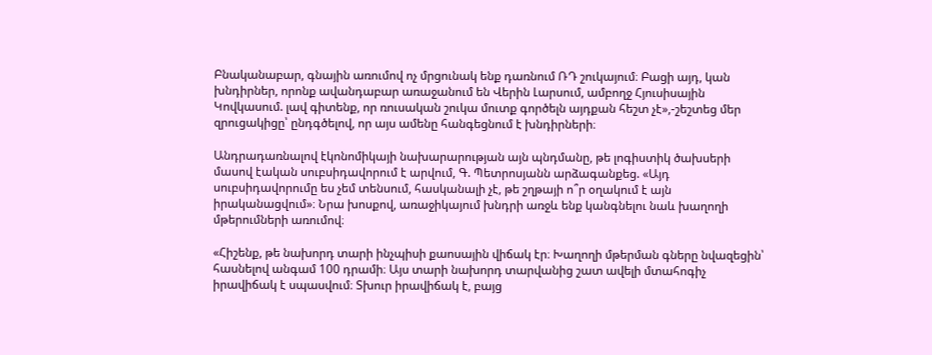Բնականաբար, գնային առումով ոչ մրցունակ ենք դառնում ՌԴ շուկայում։ Բացի այդ, կան խնդիրներ, որոնք ավանդաբար առաջանում են Վերին Լարսում, ամբողջ Հյուսիսային Կովկասում. լավ գիտենք, որ ռուսական շուկա մուտք գործելն այդքան հեշտ չէ»,-շեշտեց մեր զրուցակիցը՝ ընդգծելով, որ այս ամենը հանգեցնում է խնդիրների։

Անդրադառնալով էկոնոմիկայի նախարարության այն պնդմանը, թե լոգիստիկ ծախսերի մասով էական սուբսիդավորում է արվում, Գ. Պետրոսյանն արձագանքեց. «Այդ սուբսիդավորումը ես չեմ տենսում, հասկանալի չէ, թե շղթայի ո՞ր օղակում է այն իրականացվում»։ Նրա խոսքով, առաջիկայում խնդրի առջև ենք կանգնելու նաև խաղողի մթերումների առումով։

«Հիշենք, թե նախորդ տարի ինչպիսի քաոսային վիճակ էր։ Խաղողի մթերման գները նվազեցին՝ հասնելով անգամ 100 դրամի։ Այս տարի նախորդ տարվանից շատ ավելի մտահոգիչ իրավիճակ է սպասվում։ Տխուր իրավիճակ է, բայց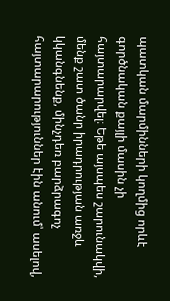պատկան մարմինների կողմից որևէ գործնական քայլի մասին չի հայտարարվել։ Եթե այսպես շարունակվի, մենք շատ ծանր իրադրության առջև կկանգնենք, մինչդեռ բարձրագոչ հայտարարություններ էին անում՝ ասելով,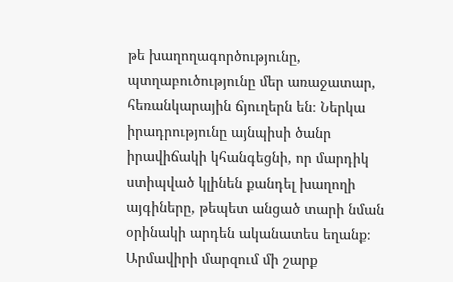թե խաղողագործությունը, պտղաբուծությունը մեր առաջատար, հեռանկարային ճյուղերն են։ Ներկա իրադրությունը այնպիսի ծանր իրավիճակի կհանգեցնի, որ մարդիկ ստիպված կլինեն քանդել խաղողի այգիները, թեպետ անցած տարի նման օրինակի արդեն ականատես եղանք։ Արմավիրի մարզում մի շարք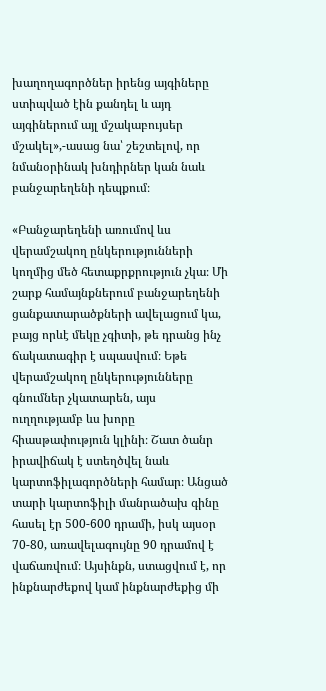խաղողագործներ իրենց այգիները ստիպված էին քանդել և այդ այգիներում այլ մշակաբույսեր մշակել»,-ասաց նա՝ շեշտելով, որ նմանօրինակ խնդիրներ կան նաև բանջարեղենի դեպքում։

«Բանջարեղենի առումով ևս վերամշակող ընկերությունների կողմից մեծ հետաքրքրություն չկա։ Մի շարք համայնքներում բանջարեղենի ցանքատարածքների ավելացում կա, բայց որևէ մեկը չգիտի, թե դրանց ինչ ճակատագիր է սպասվում։ Եթե վերամշակող ընկերությունները գնումներ չկատարեն, այս ուղղությամբ ևս խորը հիասթափություն կլինի։ Շատ ծանր իրավիճակ է ստեղծվել նաև կարտոֆիլագործների համար։ Անցած տարի կարտոֆիլի մանրածախ գինը հասել էր 500-600 դրամի, իսկ այսօր 70-80, առավելագույնը 90 դրամով է վաճառվում։ Այսինքն, ստացվում է, որ ինքնարժեքով կամ ինքնարժեքից մի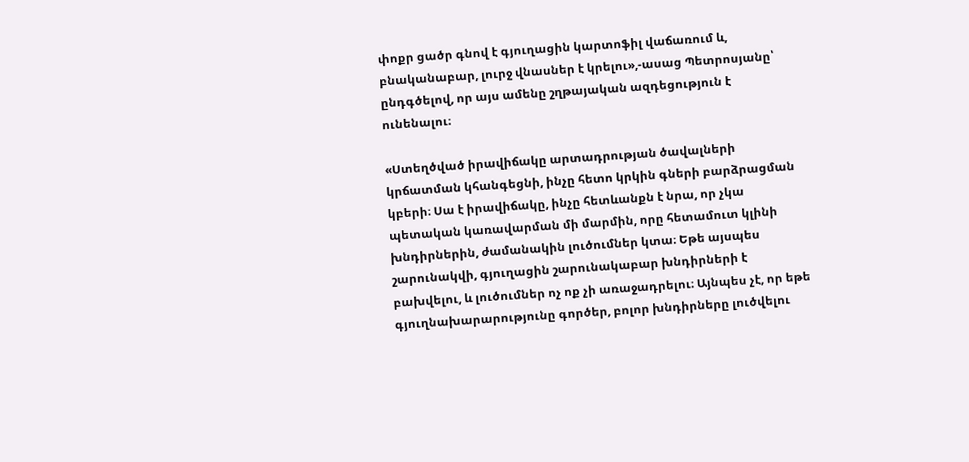փոքր ցածր գնով է գյուղացին կարտոֆիլ վաճառում և, բնականաբար, լուրջ վնասներ է կրելու»,-ասաց Պետրոսյանը՝ ընդգծելով, որ այս ամենը շղթայական ազդեցություն է ունենալու։

«Ստեղծված իրավիճակը արտադրության ծավալների կրճատման կհանգեցնի, ինչը հետո կրկին գների բարձրացման կբերի։ Սա է իրավիճակը, ինչը հետևանքն է նրա, որ չկա պետական կառավարման մի մարմին, որը հետամուտ կլինի խնդիրներին, ժամանակին լուծումներ կտա։ Եթե այսպես շարունակվի, գյուղացին շարունակաբար խնդիրների է բախվելու, և լուծումներ ոչ ոք չի առաջադրելու։ Այնպես չէ, որ եթե գյուղնախարարությունը գործեր, բոլոր խնդիրները լուծվելու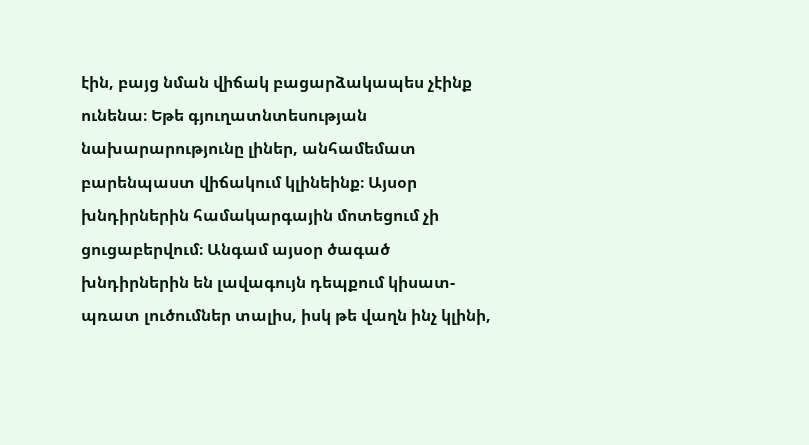էին, բայց նման վիճակ բացարձակապես չէինք ունենա։ Եթե գյուղատնտեսության նախարարությունը լիներ, անհամեմատ բարենպաստ վիճակում կլինեինք։ Այսօր խնդիրներին համակարգային մոտեցում չի ցուցաբերվում։ Անգամ այսօր ծագած խնդիրներին են լավագույն դեպքում կիսատ-պռատ լուծումներ տալիս, իսկ թե վաղն ինչ կլինի,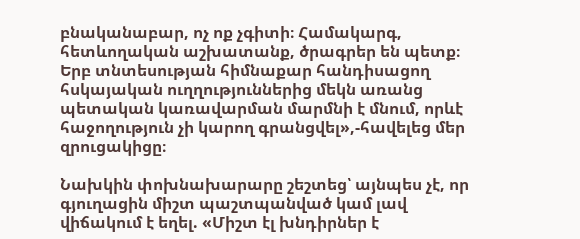բնականաբար, ոչ ոք չգիտի։ Համակարգ, հետևողական աշխատանք, ծրագրեր են պետք։ Երբ տնտեսության հիմնաքար հանդիսացող հսկայական ուղղություններից մեկն առանց պետական կառավարման մարմնի է մնում, որևէ հաջողություն չի կարող գրանցվել»,-հավելեց մեր զրուցակիցը։

Նախկին փոխնախարարը շեշտեց՝ այնպես չէ, որ գյուղացին միշտ պաշտպանված կամ լավ վիճակում է եղել. «Միշտ էլ խնդիրներ է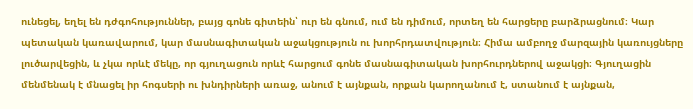ունեցել, եղել են դժգոհություններ, բայց գոնե գիտեին՝ ուր են գնում, ում են դիմում, որտեղ են հարցերը բարձրացնում։ Կար պետական կառավարում, կար մասնագիտական աջակցություն ու խորհրդատվություն։ Հիմա ամբողջ մարզային կառույցները լուծարվեցին, և չկա որևէ մեկը, որ գյուղացուն որևէ հարցում գոնե մասնագիտական խորհուրդներով աջակցի։ Գյուղացին մենմենակ է մնացել իր հոգսերի ու խնդիրների առաջ, անում է այնքան, որքան կարողանում է, ստանում է այնքան,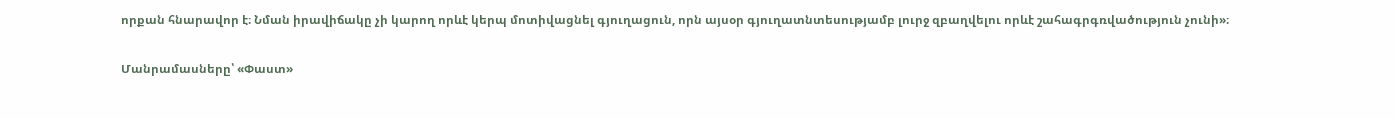որքան հնարավոր է։ Նման իրավիճակը չի կարող որևէ կերպ մոտիվացնել գյուղացուն, որն այսօր գյուղատնտեսությամբ լուրջ զբաղվելու որևէ շահագրգռվածություն չունի»։

Մանրամասները՝ «Փաստ»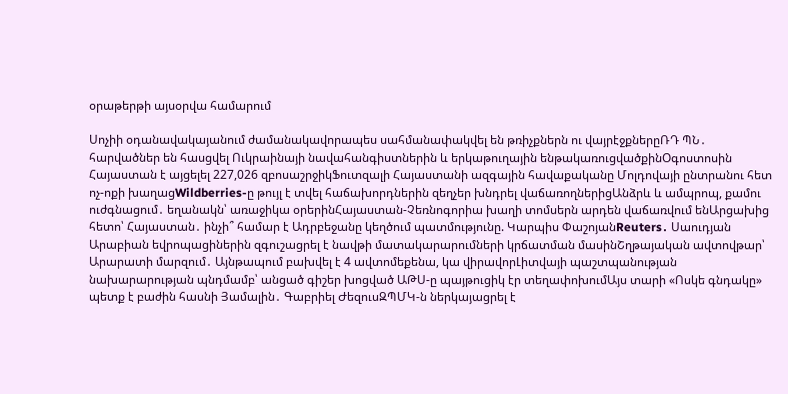օրաթերթի այսօրվա համարում

Սոչիի օդանավակայանում ժամանակավորապես սահմանափակվել են թռիչքներն ու վայրէջքներըՌԴ ՊՆ․ հարվածներ են հասցվել Ուկրաինայի նավահանգիստներին և երկաթուղային ենթակառուցվածքինՕգոստոսին Հայաստան է այցելել 227,026 զբոսաշրջիկՖուտզալի Հայաստանի ազգային հավաքականը Մոլդովայի ընտրանու հետ ոչ-ոքի խաղացWildberries-ը թույլ է տվել հաճախորդներին զեղչեր խնդրել վաճառողներիցԱնձրև և ամպրոպ, քամու ուժգնացում․ եղանակն՝ առաջիկա օրերինՀայաստան-Չեռնոգորիա խաղի տոմսերն արդեն վաճառվում ենԱրցախից հետո՝ Հայաստան․ ինչի՞ համար է Ադրբեջանը կեղծում պատմությունը. Կարպիս ՓաշոյանReuters․ Սաուդյան Արաբիան եվրոպացիներին զգուշացրել է նավթի մատակարարումների կրճատման մասինՇղթայական ավտովթար՝ Արարատի մարզում․ Այնթապում բախվել է 4 ավտոմեքենա, կա վիրավորԼիտվայի պաշտպանության նախարարության պնդմամբ՝ անցած գիշեր խոցված ԱԹՍ-ը պայթուցիկ էր տեղափոխումԱյս տարի «Ոսկե գնդակը» պետք է բաժին հասնի Յամալին․ Գաբրիել ԺեզուսԶՊՄԿ-ն ներկայացրել է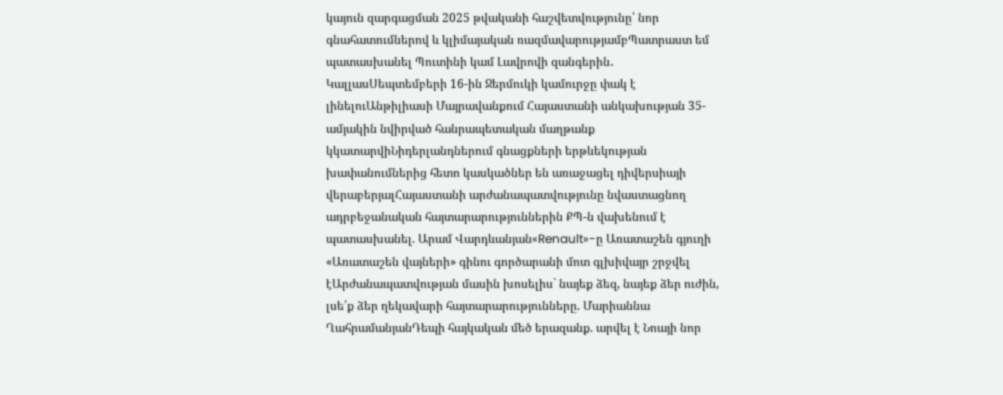կայուն զարգացման 2025 թվականի հաշվետվությունը՝ նոր գնահատումներով և կլիմայական ռազմավարությամբՊատրաստ եմ պատասխանել Պուտինի կամ Լավրովի զանգերին․ ԿալլասՍեպտեմբերի 16-ին Ջերմուկի կամուրջը փակ է լինելուԱնթիլիասի Մայրավանքում Հայաստանի անկախության 35-ամյակին նվիրված հանրապետական մաղթանք կկատարվիՆիդերլանդներում գնացքների երթևեկության խափանումներից հետո կասկածներ են առաջացել դիվերսիայի վերաբերյալՀայաստանի արժանապատվությունը նվաստացնող ադրբեջանական հայտարարություններին ՔՊ-ն վախենում է պատասխանել. Արամ Վարդևանյան«Renault»-ը Առատաշեն գյուղի «Առատաշեն վայների» գինու գործարանի մոտ գլխիվայր շրջվել էԱրժանապատվության մասին խոսելիս` նայեք ձեզ, նայեք ձեր ուժին, լսե՛ք ձեր ղեկավարի հայտարարությունները. Մարիաննա ՂահրամանյանԴեպի հայկական մեծ երազանք. արվել է Նոայի նոր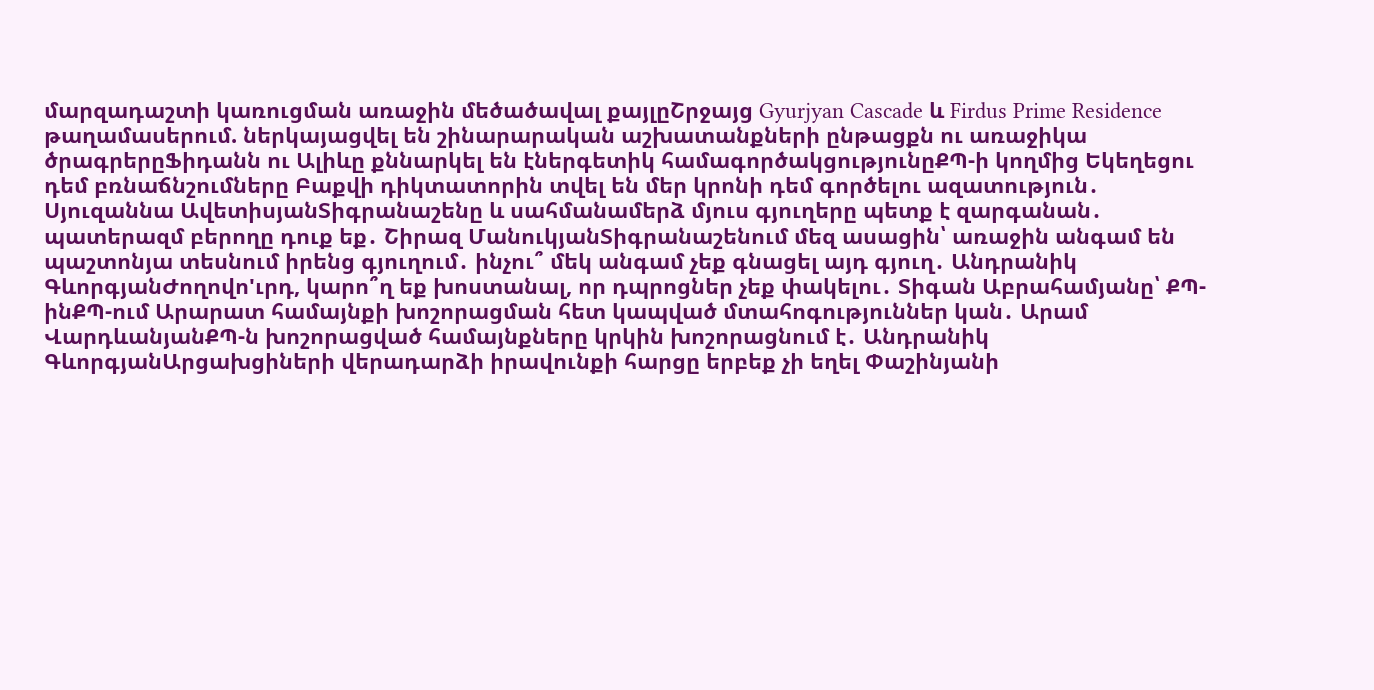մարզադաշտի կառուցման առաջին մեծածավալ քայլըՇրջայց Gyurjyan Cascade և Firdus Prime Residence թաղամասերում. ներկայացվել են շինարարական աշխատանքների ընթացքն ու առաջիկա ծրագրերըՖիդանն ու Ալիևը քննարկել են էներգետիկ համագործակցությունըՔՊ-ի կողմից Եկեղեցու դեմ բռնաճնշումները Բաքվի դիկտատորին տվել են մեր կրոնի դեմ գործելու ազատություն․ Սյուզաննա ԱվետիսյանՏիգրանաշենը և սահմանամերձ մյուս գյուղերը պետք է զարգանան․ պատերազմ բերողը դուք եք․ Շիրազ ՄանուկյանՏիգրանաշենում մեզ ասացին՝ առաջին անգամ են պաշտոնյա տեսնում իրենց գյուղում․ ինչու՞ մեկ անգամ չեք գնացել այդ գյուղ․ Անդրանիկ ԳևորգյանԺողովո'ւրդ, կարո՞ղ եք խոստանալ, որ դպրոցներ չեք փակելու․ Տիգան Աբրահամյանը՝ ՔՊ-ինՔՊ-ում Արարատ համայնքի խոշորացման հետ կապված մտահոգություններ կան․ Արամ ՎարդևանյանՔՊ-ն խոշորացված համայնքները կրկին խոշորացնում է․ Անդրանիկ ԳևորգյանԱրցախցիների վերադարձի իրավունքի հարցը երբեք չի եղել Փաշինյանի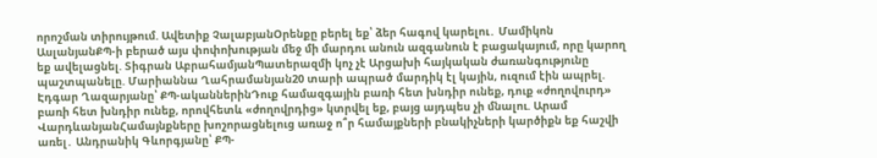որոշման տիրույթում. Ավետիք ՉալաբյանՕրենքը բերել եք՝ ձեր հագով կարելու․ Մամիկոն ԱսլանյանՔՊ-ի բերած այս փոփոխության մեջ մի մարդու անուն ազգանուն է բացակայում, որը կարող եք ավելացնել. Տիգրան ԱբրահամյանՊատերազմի կոչ չէ Արցախի հայկական ժառանգությունը պաշտպանելը. Մարիաննա Ղահրամանյան20 տարի ապրած մարդիկ էլ կային, ուզում էին ապրել. Էդգար Ղազարյանը՝ ՔՊ-ականներինԴուք համազգային բառի հետ խնդիր ունեք, դուք «ժողովուրդ» բառի հետ խնդիր ունեք, որովհետև «ժողովրդից» կտրվել եք, բայց այդպես չի մնալու. Արամ ՎարդևանյանՀամայնքները խոշորացնելուց առաջ ո՞ր համայքների բնակիչների կարծիքն եք հաշվի առել․ Անդրանիկ Գևորգյանը՝ ՔՊ-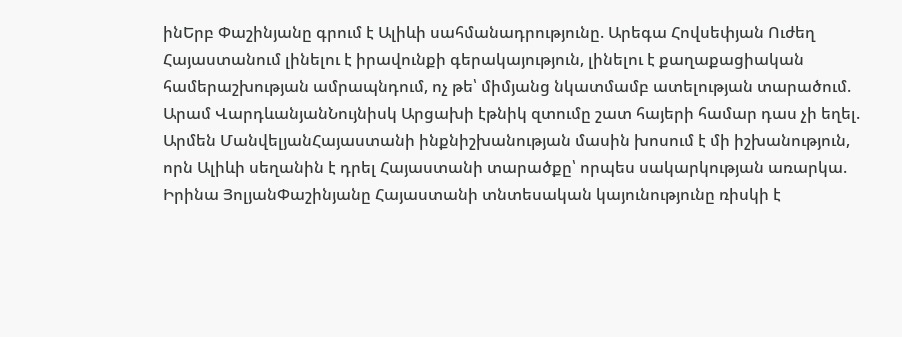ինԵրբ Փաշինյանը գրում է Ալիևի սահմանադրությունը. Արեգա Հովսեփյան Ուժեղ Հայաստանում լինելու է իրավունքի գերակայություն, լինելու է քաղաքացիական համերաշխության ամրապնդում, ոչ թե՝ միմյանց նկատմամբ ատելության տարածում. Արամ ՎարդևանյանՆույնիսկ Արցախի էթնիկ զտումը շատ հայերի համար դաս չի եղել. Արմեն ՄանվելյանՀայաստանի ինքնիշխանության մասին խոսում է մի իշխանություն, որն Ալիևի սեղանին է դրել Հայաստանի տարածքը՝ որպես սակարկության առարկա. Իրինա ՅոլյանՓաշինյանը Հայաստանի տնտեսական կայունությունը ռիսկի է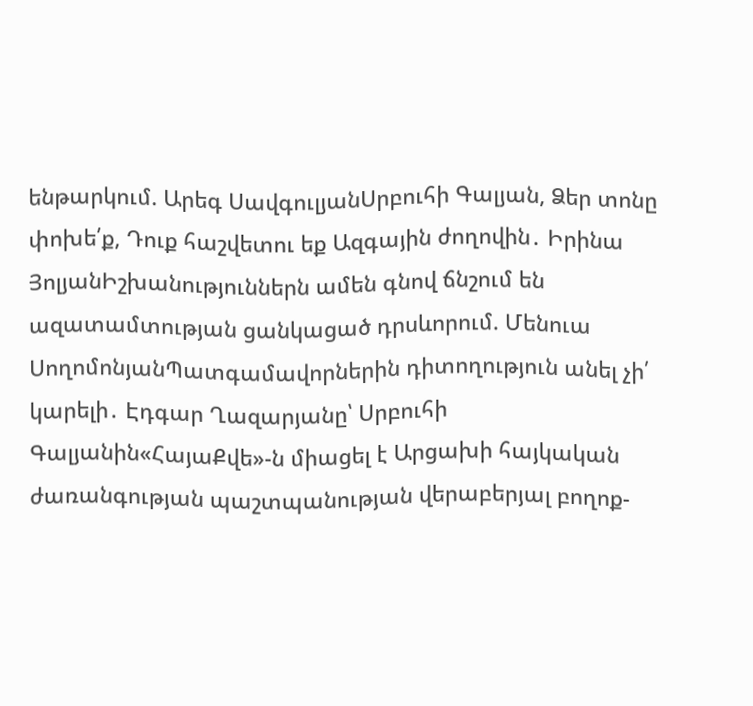ենթարկում. Արեգ ՍավգուլյանՍրբուհի Գալյան, Ձեր տոնը փոխե՛ք, Դուք հաշվետու եք Ազգային ժողովին․ Իրինա ՅոլյանԻշխանություններն ամեն գնով ճնշում են ազատամտության ցանկացած դրսևորում. Մենուա ՍողոմոնյանՊատգամավորներին դիտողություն անել չի՛ կարելի․ Էդգար Ղազարյանը՝ Սրբուհի Գալյանին«ՀայաՔվե»-ն միացել է Արցախի հայկական ժառանգության պաշտպանության վերաբերյալ բողոք-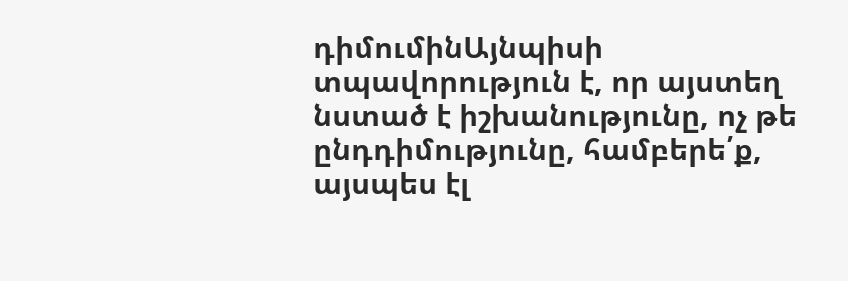դիմումինԱյնպիսի տպավորություն է, որ այստեղ նստած է իշխանությունը, ոչ թե ընդդիմությունը, համբերե՛ք, այսպես էլ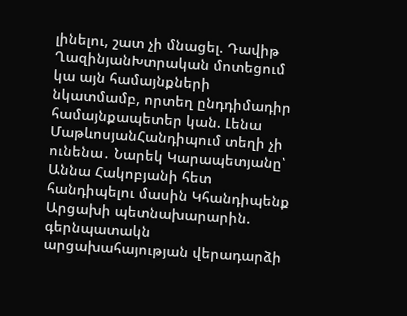լինելու, շատ չի մնացել. Դավիթ ՂազինյանԽտրական մոտեցում կա այն համայնքների նկատմամբ, որտեղ ընդդիմադիր համայնքապետեր կան. Լենա ՄաթևոսյանՀանդիպում տեղի չի ունենա․ Նարեկ Կարապետյանը՝ Աննա Հակոբյանի հետ հանդիպելու մասին Կհանդիպենք Արցախի պետնախարարին. գերնպատակն արցախահայության վերադարձի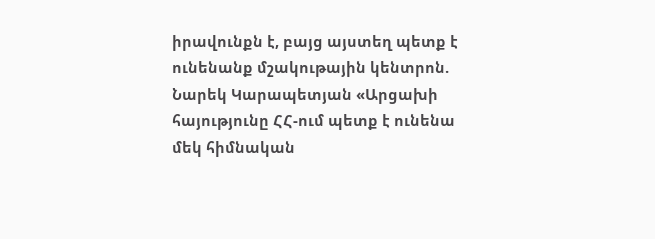իրավունքն է, բայց այստեղ պետք է ունենանք մշակութային կենտրոն. Նարեկ Կարապետյան «Արցախի հայությունը ՀՀ-ում պետք է ունենա մեկ հիմնական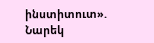ինստիտուտ». Նարեկ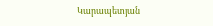Կարապետյան